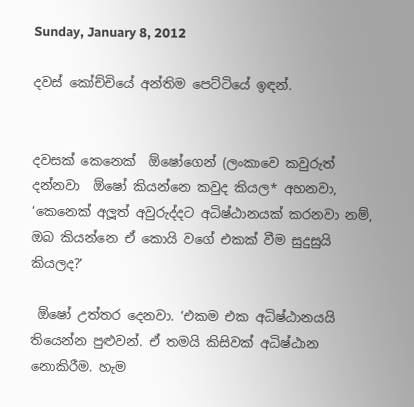Sunday, January 8, 2012

දවස් කෝච්චියේ අන්තිම පෙට්ටියේ ඉඳන්.


දවසක් කෙනෙක්  ඕෂෝගෙන් (ලංකාවෙ කවුරුත් දන්නවා  ඕෂෝ කියන්නෙ කවුද කියල* අහනවා, ‘කෙනෙක් අලූත් අවුරුද්දට අධිෂ්ඨානයක් කරනවා නම්, ඔබ කියන්නෙ ඒ කොයි වගේ එකක් වීම සුදුසුයි කියලද?’

 ඕෂෝ උත්තර දෙනවා. ‘එකම එක අධිෂ්ඨානයයි තියෙන්න පුළුවන්. ඒ තමයි කිසිවක් අධිෂ්ඨාන නොකිරීම. හැම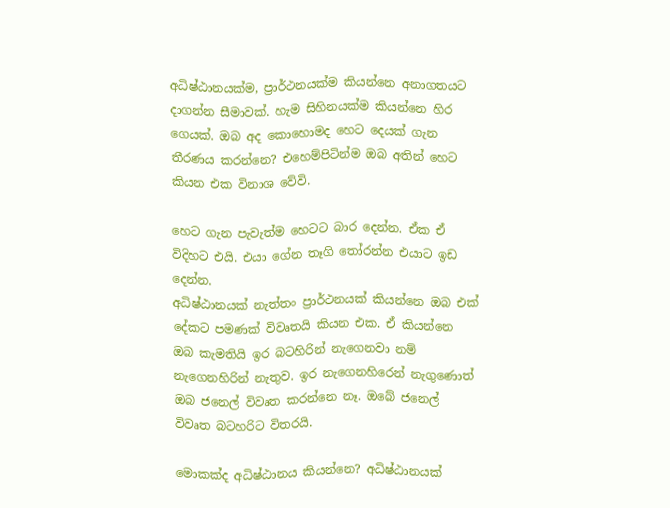අධිෂ්ඨානයක්ම, ප්‍රාර්ථනයක්ම කියන්නෙ අනාගතයට දාගන්න සීමාවක්. හැම සිහිනයක්ම කියන්නෙ හිර ගෙයක්. ඔබ අද කොහොමද හෙට දෙයක් ගැන තීරණය කරන්නෙ? එහෙම්පිටින්ම ඔබ අතින් හෙට කියන එක විනාශ වේවි.

හෙට ගැන පැවැත්ම හෙටට බාර දෙන්න. ඒක ඒ විදිහට එයි. එයා ගේන තෑගි තෝරන්න එයාට ඉඩ දෙන්න.
අධිෂ්ඨානයක් නැත්තං ප්‍රාර්ථනයක් කියන්නෙ ඔබ එක් දේකට පමණක් විවෘතයි කියන එක. ඒ කියන්නෙ ඔබ කැමතියි ඉර බටහිරින් නැගෙනවා නම් නැගෙනහිරින් නැතුව. ඉර නැගෙනහිරෙන් නැගුණොත් ඔබ ජනෙල් විවෘත කරන්නෙ නෑ. ඔබේ ජනෙල් විවෘත බටහරිට විතරයි.

මොකක්ද අධිෂ්ඨානය කියන්නෙ? අධිෂ්ඨානයක්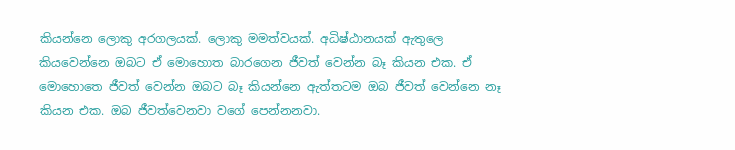කියන්නෙ ලොකු අරගලයක්. ලොකු මමත්වයක්. අධිෂ්ඨානයක් ඇතුලෙ කියවෙන්නෙ ඔබට ඒ මොහොත බාරගෙන ජීවත් වෙන්න බෑ කියන එක. ඒ මොහොතෙ ජීවත් වෙන්න ඔබට බෑ කියන්නෙ ඇත්තටම ඔබ ජීවත් වෙන්නෙ නෑ කියන එක. ඔබ ජීවත්වෙනවා වගේ පෙන්නනවා.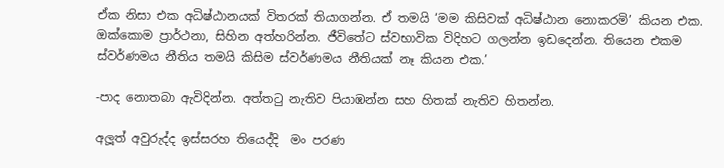ඒක නිසා එක අධිෂ්ඨානයක් විතරක් තියාගන්න. ඒ තමයි ‘මම කිසිවක් අධිෂ්ඨාන නොකරමි’ කියන එක. ඔක්කොම ප්‍රාර්ථනා, සිහින අත්හරින්න. ජීවිතේට ස්වභාවික විදිහට ගලන්න ඉඩදෙන්න. තියෙන එකම ස්වර්ණමය නීතිය තමයි කිසිම ස්වර්ණමය නීතියක් නෑ කියන එක.’

-පාද නොතබා ඇවිදින්න. අත්තටු නැතිව පියාඹන්න සහ හිතක් නැතිව හිතන්න.

අලූත් අවුරුද්ද ඉස්සරහ තියෙද්දි  මං පරණ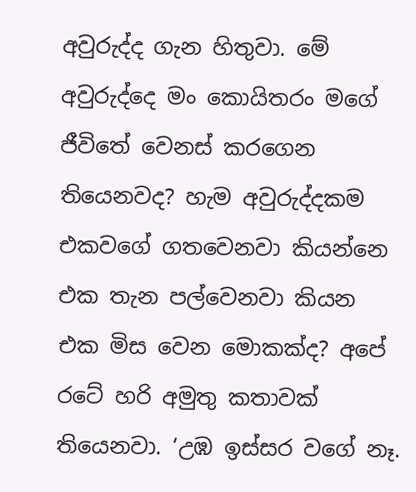අවුරුද්ද ගැන හිතුවා. මේ අවුරුද්දෙ මං කොයිතරං මගේ ජීවිතේ වෙනස් කරගෙන තියෙනවද? හැම අවුරුද්දකම එකවගේ ගතවෙනවා කියන්නෙ එක තැන පල්වෙනවා කියන එක මිස වෙන මොකක්ද? අපේ රටේ හරි අමුතු කතාවක් තියෙනවා. ‘උඹ ඉස්සර වගේ නෑ.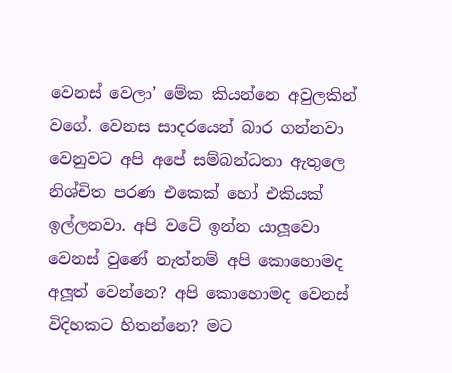වෙනස් වෙලා’ මේක කියන්නෙ අවුලකින් වගේ. වෙනස සාදරයෙන් බාර ගන්නවා වෙනුවට අපි අපේ සම්බන්ධතා ඇතුලෙ නිශ්චිත පරණ එකෙක් හෝ එකියක් ඉල්ලනවා. අපි වටේ ඉන්න යාලූවො වෙනස් වුණේ නැත්නම් අපි කොහොමද අලූත් වෙන්නෙ? අපි කොහොමද වෙනස් විදිහකට හිතන්නෙ? මට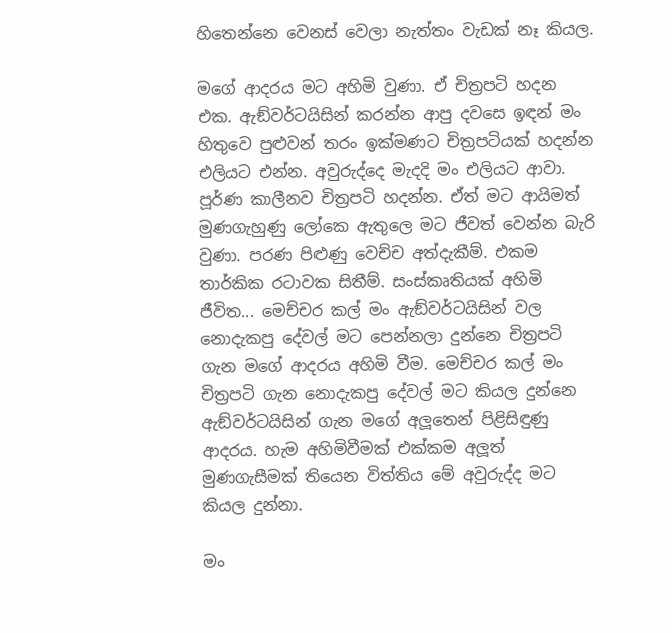හිතෙන්නෙ වෙනස් වෙලා නැත්තං වැඩක් නෑ කියල.

මගේ ආදරය මට අහිමි වුණා. ඒ චිත්‍රපටි හදන එක. ඇඞ්වර්ටයිසින් කරන්න ආපු දවසෙ ඉඳන් මං හිතුවෙ පුළුවන් තරං ඉක්මණට චිත්‍රපටියක් හදන්න එලියට එන්න. අවුරුද්දෙ මැදදි මං එලියට ආවා. පූර්ණ කාලීනව චිත්‍රපටි හදන්න. ඒත් මට ආයිමත් මුණගැහුණු ලෝකෙ ඇතුලෙ මට ජීවත් වෙන්න බැරි වුණා. පරණ පිළුණු වෙච්ච අත්දැකීම්. එකම තාර්කික රටාවක සිතීම්. සංස්කෘතියක් අහිමි ජීවිත... මෙච්චර කල් මං ඇඞ්වර්ටයිසින් වල නොදැකපු දේවල් මට පෙන්නලා දුන්නෙ චිත්‍රපටි ගැන මගේ ආදරය අහිමි වීම. මෙච්චර කල් මං චිත්‍රපටි ගැන නොදැකපු දේවල් මට කියල දුන්නෙ ඇඞ්වර්ටයිසින් ගැන මගේ අලූතෙන් පිළිසිඳුණු ආදරය. හැම අහිමිවීමක් එක්කම අලූත් මුණගැසීමක් තියෙන විත්තිය මේ අවුරුද්ද මට කියල දුන්නා.

මං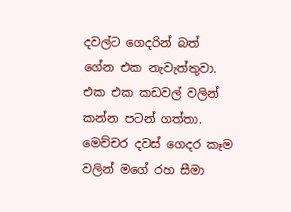දවල්ට ගෙදරින් බත් ගේන එක නැවැත්තුවා. එක එක කඩවල් වලින් කන්න පටන් ගත්තා. මෙච්චර දවස් ගෙදර කෑම වලින් මගේ රහ සීමා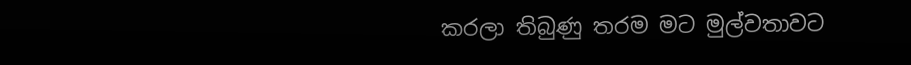කරලා තිබුණු තරම මට මුල්වතාවට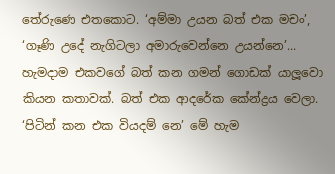තේරුණෙ එතකොට. ‘අම්මා උයන බත් එක මචං’, ‘ගෑණි උදේ නැගිටලා අමාරුවෙන්නෙ උයන්නෙ’... හැමදාම එකවගේ බත් කන ගමන් ගොඩක් යාලූවො කියන කතාවක්. බත් එක ආදරේක කේන්ද්‍රය වෙලා. ‘පිටින් කන එක වියදම් නෙ’ මේ හැම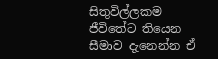සිතුවිල්ලකම ජීවිතේට තියෙන සීමාව දැනෙන්න ඒ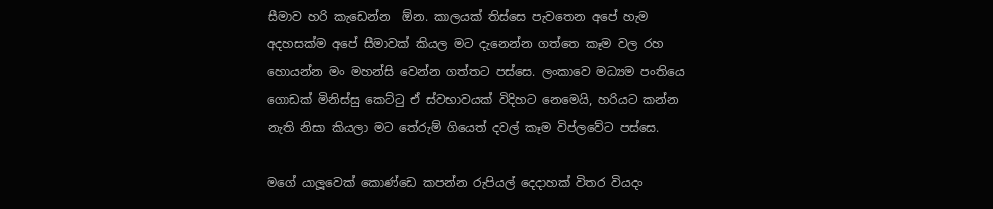සීමාව හරි කැඩෙන්න  ඕන. කාලයක් තිස්සෙ පැවතෙන අපේ හැම අදහසක්ම අපේ සීමාවක් කියල මට දැනෙන්න ගත්තෙ කෑම වල රහ හොයන්න මං මහන්සි වෙන්න ගත්තට පස්සෙ. ලංකාවෙ මධ්‍යම පංතියෙ ගොඩක් මිනිස්සු කෙට්ටු ඒ ස්වභාවයක් විදිහට නෙමෙයි, හරියට කන්න නැති නිසා කියලා මට තේරුම් ගියෙත් දවල් කෑම විප්ලවේට පස්සෙ.

මගේ යාලූවෙක් කොණ්ඩෙ කපන්න රුපියල් දෙදාහක් විතර වියදං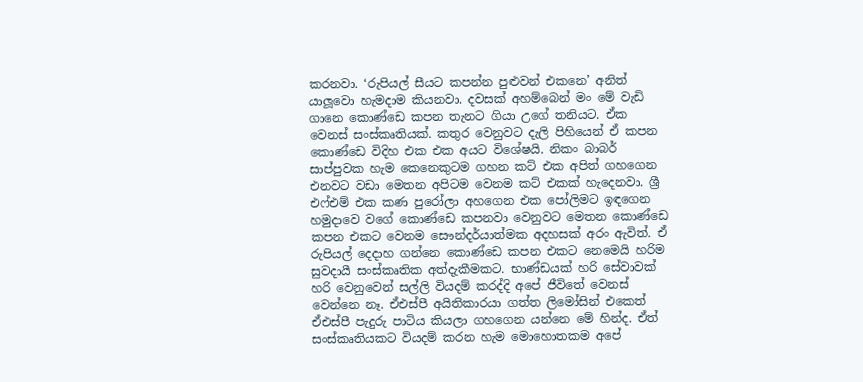කරනවා. ‘රුපියල් සීයට කපන්න පුළුවන් එකනෙ’ අනිත් යාලූවො හැමදාම කියනවා. දවසක් අහම්බෙන් මං මේ වැඩි ගානෙ කොණ්ඩෙ කපන තැනට ගියා උගේ තනියට. ඒක වෙනස් සංස්කෘතියක්. කතුර වෙනුවට දැලි පිහියෙන් ඒ කපන කොණ්ඩෙ විදිහ එක එක අයට විශේෂයි. නිකං බාබර් සාප්පුවක හැම කෙනෙකුටම ගහන කට් එක අපිත් ගහගෙන එනවට වඩා මෙතන අපිටම වෙනම කට් එකක් හැදෙනවා. ශ්‍රී එෆ්එම් එක කණ පුරෝලා අහගෙන එක පෝලිමට ඉඳගෙන හමුදාවෙ වගේ කොණ්ඩෙ කපනවා වෙනුවට මෙතන කොණ්ඩෙ කපන එකට වෙනම සෞන්දර්යාත්මක අදහසක් අරං ඇවිත්. ඒ රුපියල් දෙදාහ ගන්නෙ කොණ්ඩෙ කපන එකට නෙමෙයි හරිම සුවදායී සංස්කෘතික අත්දැකීමකට. භාණ්ඩයක් හරි සේවාවක් හරි වෙනුවෙන් සල්ලි වියදම් කරද්දි අපේ ජීවිතේ වෙනස් වෙන්නෙ නෑ. ඒඑස්පී අයිතිකාරයා ගත්ත ලිමෝසින් එකෙත් ඒඑස්පී පැදුරු පාටිය කියලා ගහගෙන යන්නෙ මේ හින්ද. ඒත් සංස්කෘතියකට වියදම් කරන හැම මොහොතකම අපේ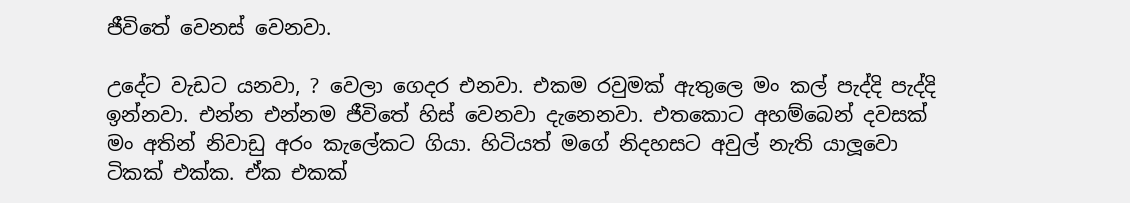ජීවිතේ වෙනස් වෙනවා.

උදේට වැඩට යනවා, ? වෙලා ගෙදර එනවා. එකම රවුමක් ඇතුලෙ මං කල් පැද්දි පැද්දි ඉන්නවා. එන්න එන්නම ජීවිතේ හිස් වෙනවා දැනෙනවා. එතකොට අහම්බෙන් දවසක් මං අතින් නිවාඩු අරං කැලේකට ගියා. හිටියත් මගේ නිදහසට අවුල් නැති යාලූවො ටිකක් එක්ක. ඒක එකක්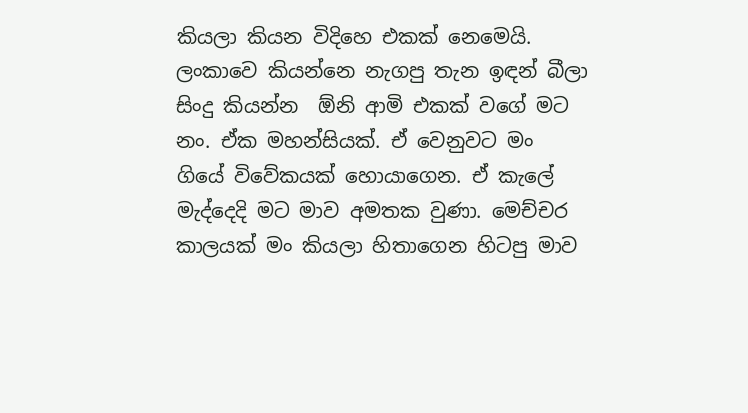කියලා කියන විදිහෙ එකක් නෙමෙයි. ලංකාවෙ කියන්නෙ නැගපු තැන ඉඳන් බීලා සිංදු කියන්න  ඕනි ආමි එකක් වගේ මට නං. ඒක මහන්සියක්. ඒ වෙනුවට මං ගියේ විවේකයක් හොයාගෙන. ඒ කැලේ මැද්දෙදි මට මාව අමතක වුණා. මෙච්චර කාලයක් මං කියලා හිතාගෙන හිටපු මාව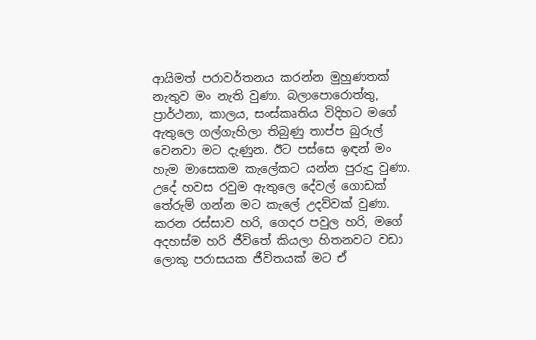ආයිමත් පරාවර්තනය කරන්න මුහුණතක් නැතුව මං නැති වුණා. බලාපොරොත්තු, ප්‍රාර්ථනා, කාලය, සංස්කෘතිය විදිහට මගේ ඇතුලෙ ගල්ගැහිලා තිබුණු තාප්ප බුරුල් වෙනවා මට දැණුන. ඊට පස්සෙ ඉඳන් මං හැම මාසෙකම කැලේකට යන්න පුරුදු වුණා. උදේ හවස රවුම ඇතුලෙ දේවල් ගොඩක් තේරුම් ගන්න මට කැලේ උදව්වක් වුණා. කරන රස්සාව හරි, ගෙදර පවුල හරි, මගේ අදහස්ම හරි ජීවිතේ කියලා හිතනවට වඩා ලොකු පරාසයක ජීවිතයක් මට ඒ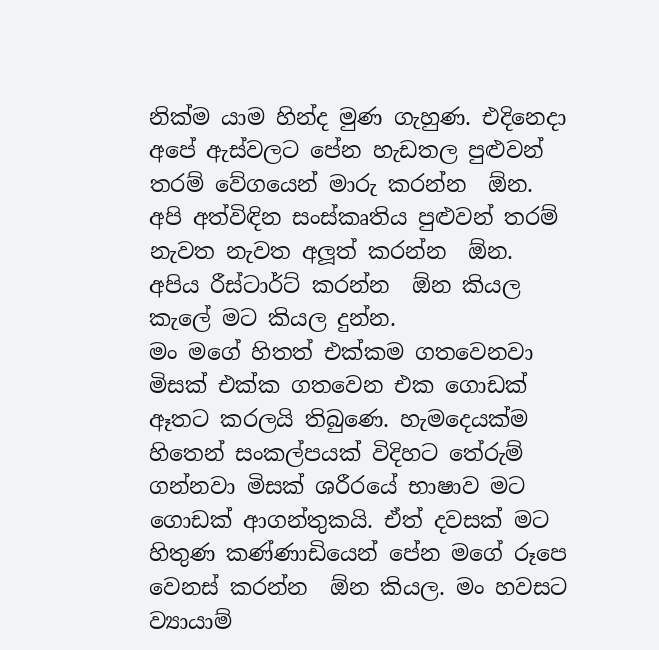නික්ම යාම හින්ද මුණ ගැහුණ. එදිනෙදා අපේ ඇස්වලට පේන හැඩතල පුළුවන් තරම් වේගයෙන් මාරු කරන්න  ඕන. අපි අත්විඳින සංස්කෘතිය පුළුවන් තරම් නැවත නැවත අලූත් කරන්න  ඕන. අපිය රීස්ටාර්ට් කරන්න  ඕන කියල කැලේ මට කියල දුන්න.
මං මගේ හිතත් එක්කම ගතවෙනවා මිසක් එක්ක ගතවෙන එක ගොඩක් ඈතට කරලයි තිබුණෙ. හැමදෙයක්ම හිතෙන් සංකල්පයක් විදිහට තේරුම් ගන්නවා මිසක් ශරීරයේ භාෂාව මට ගොඩක් ආගන්තුකයි. ඒත් දවසක් මට හිතුණ කණ්ණාඩියෙන් පේන මගේ රූපෙ වෙනස් කරන්න  ඕන කියල. මං හවසට ව්‍යායාම්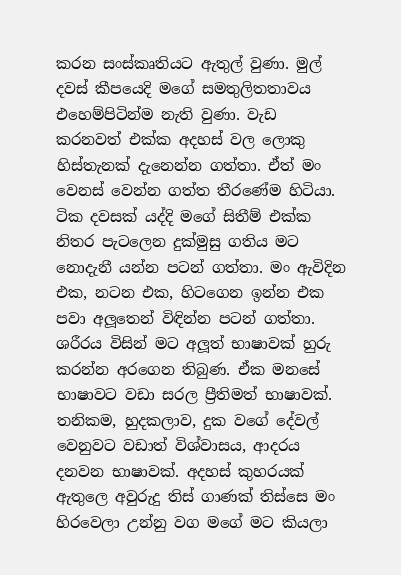කරන සංස්කෘතියට ඇතුල් වුණා. මුල් දවස් කීපයෙදි මගේ සමතුලිතතාවය එහෙම්පිටින්ම නැති වුණා. වැඩ කරනවත් එක්ක අදහස් වල ලොකු හිස්තැනක් දැනෙන්න ගත්තා. ඒත් මං වෙනස් වෙන්න ගත්ත තීරණේම හිටියා. ටික දවසක් යද්දි මගේ සිතීම් එක්ක නිතර පැටලෙන දුක්මුසු ගතිය මට නොදැනී යන්න පටන් ගත්තා. මං ඇවිදින එක, නටන එක, හිටගෙන ඉන්න එක පවා අලූතෙන් විඳින්න පටන් ගත්තා. ශරීරය විසින් මට අලූත් භාෂාවක් හුරු කරන්න අරගෙන තිබුණ. ඒක මනසේ භාෂාවට වඩා සරල ප්‍රීතිමත් භාෂාවක්. තනිකම, හුදකලාව, දුක වගේ දේවල් වෙනුවට වඩාත් විශ්වාසය, ආදරය දනවන භාෂාවක්. අදහස් කුහරයක් ඇතුලෙ අවුරුදු තිස් ගාණක් තිස්සෙ මං හිරවෙලා උන්නු වග මගේ මට කියලා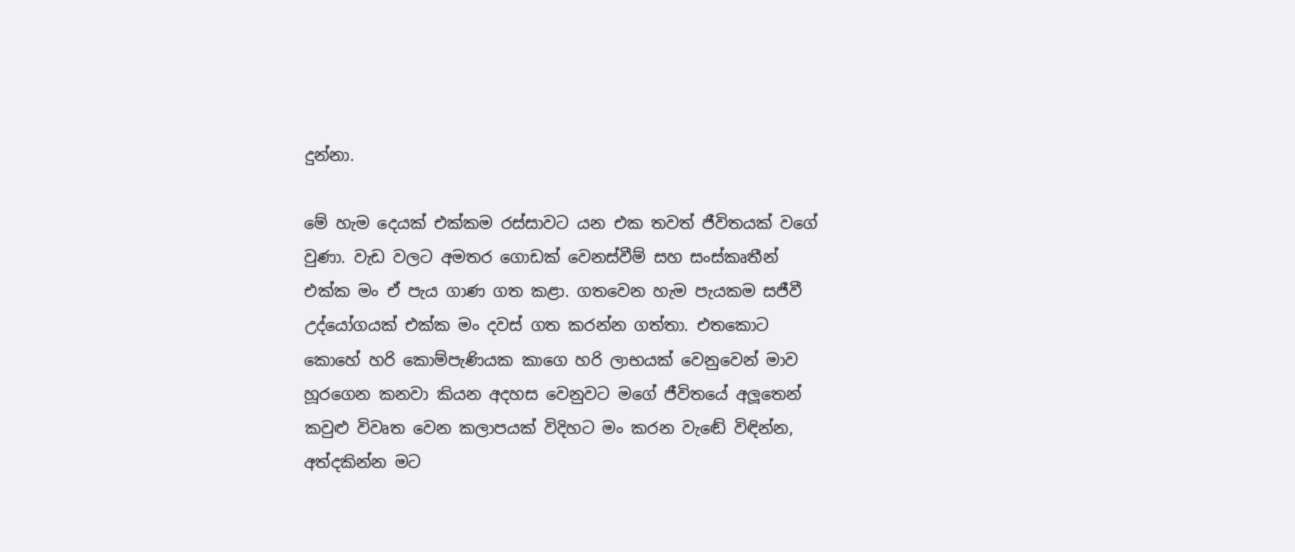දුන්නා.

මේ හැම දෙයක් එක්කම රස්සාවට යන එක තවත් ජීවිතයක් වගේ වුණා. වැඩ වලට අමතර ගොඩක් වෙනස්වීම් සහ සංස්කෘතීන් එක්ක මං ඒ පැය ගාණ ගත කළා. ගතවෙන හැම පැයකම සජීවී උද්යෝගයක් එක්ක මං දවස් ගත කරන්න ගත්තා. එතකොට කොහේ හරි කොම්පැණියක කාගෙ හරි ලාභයක් වෙනුවෙන් මාව හූරගෙන කනවා කියන අදහස වෙනුවට මගේ ජීවිතයේ අලූතෙන් කවුළු විවෘත වෙන කලාපයක් විදිහට මං කරන වැඬේ විඳින්න, අත්දකින්න මට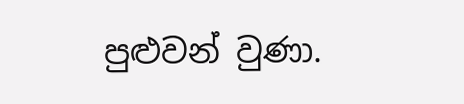පුළුවන් වුණා.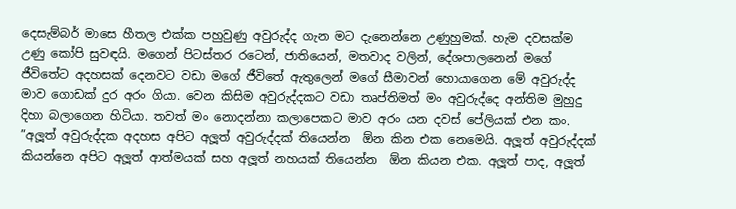දෙසැම්බර් මාසෙ හීතල එක්ක පහුවුණු අවුරුද්ද ගැන මට දැනෙන්නෙ උණුහුමක්. හැම දවසක්ම උණු කෝපි සුවඳයි. මගෙන් පිටස්තර රටෙන්, ජාතියෙන්, මතවාද වලින්, දේශපාලනෙන් මගේ ජීවිතේට අදහසක් දෙනවට වඩා මගේ ජීවිතේ ඇතුලෙන් මගේ සීමාවන් හොයාගෙන මේ අවුරුද්ද මාව ගොඩක් දුර අරං ගියා. වෙන කිසිම අවුරුද්දකට වඩා තෘප්තිමත් මං අවුරුද්දෙ අන්තිම මුහුදු දිහා බලාගෙන හිටියා. තවත් මං නොදන්නා කලාපෙකට මාව අරං යන දවස් පේලියක් එන කං.
”අලූත් අවුරුද්දක අදහස අපිට අලූත් අවුරුද්දක් තියෙන්න  ඕන කින එක නෙමෙයි. අලූත් අවුරුද්දක් කියන්නෙ අපිට අලූත් ආත්මයක් සහ අලූත් නහයක් තියෙන්න  ඕන කියන එක. අලූත් පාද, අලූත්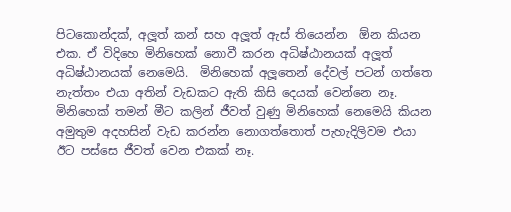පිටකොන්දක්, අලූත් කන් සහ අලූත් ඇස් තියෙන්න  ඕන කියන එක. ඒ විදිහෙ මිනිහෙක් නොවී කරන අධිෂ්ඨානයක් අලූත් අධිෂ්ඨානයක් නෙමෙයි.  මිනිහෙක් අලූතෙන් දේවල් පටන් ගත්තෙ නැත්තං එයා අතින් වැඩකට ඇති කිසි දෙයක් වෙන්නෙ නෑ. මිනිහෙක් තමන් මීට කලින් ජීවත් වුණු මිනිහෙක් නෙමෙයි කියන අමුතුම අදහසින් වැඩ කරන්න නොගත්තොත් පැහැදිලිවම එයා ඊට පස්සෙ ජීවත් වෙන එකක් නෑ.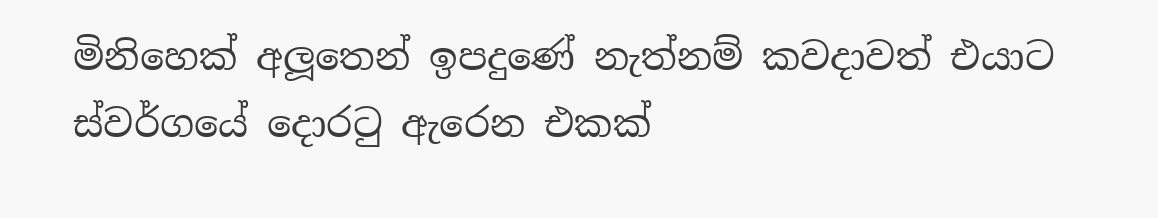මිනිහෙක් අලූතෙන් ඉපදුණේ නැත්නම් කවදාවත් එයාට ස්වර්ගයේ දොරටු ඇරෙන එකක්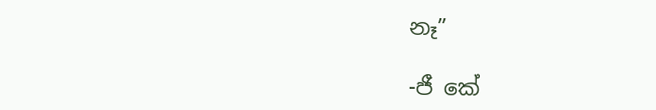නෑ”

-ජී කේ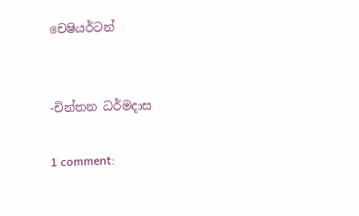චෙෂියර්ටන්


-චින්තන ධර්මදාස

1 comment: